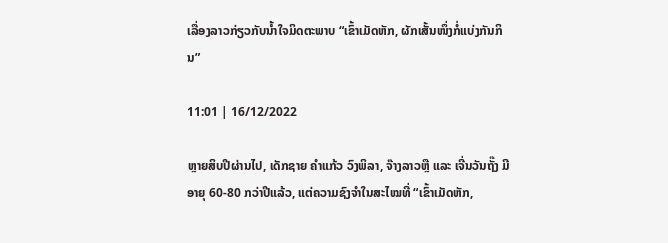ເລື່ອງລາວກ່ຽວກັບນໍ້າໃຈມິດຕະພາບ “ເຂົ້າເມັດຫັກ, ຜັກເສັ້ນໜຶ່ງກໍ່ແບ່ງກັນກິນ”

11:01 | 16/12/2022

ຫຼາຍສິບປີຜ່ານໄປ, ເດັກຊາຍ ຄຳແກ້ວ ວົງພິລາ, ຈ໊າງລາວຫຼື ແລະ ເຈີ່ນວັນຖັ໊ງ ມີອາຍຸ 60-80 ກວ່າປີແລ້ວ, ແຕ່ຄວາມຊົງຈຳໃນສະໄໝທີ່ “ເຂົ້າເມັດຫັກ,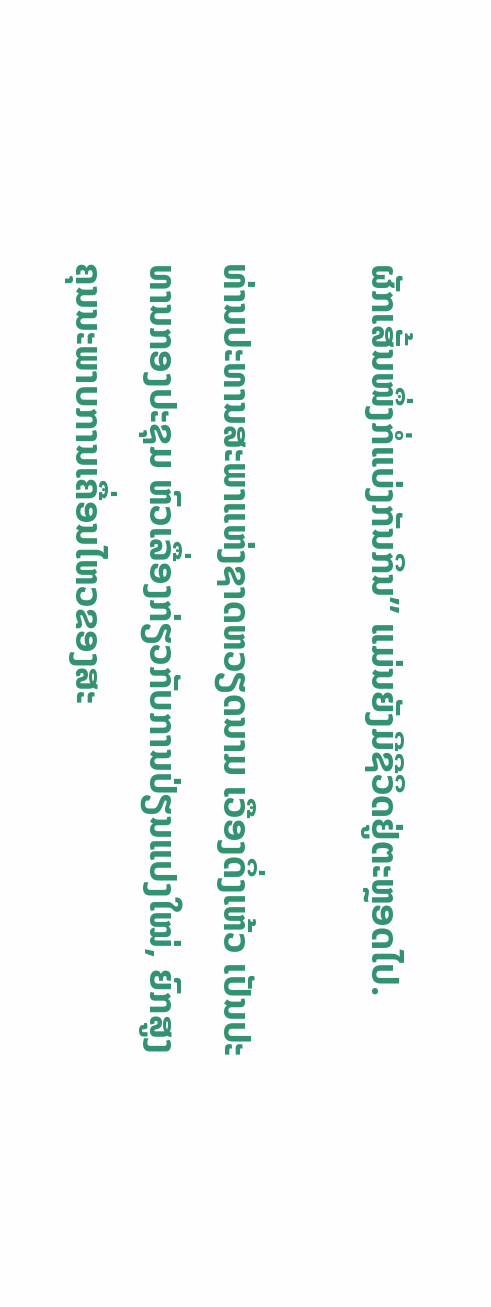ຜັກເສັ້ນໜຶ່ງກໍ່ແບ່ງກັນກິນ” ແມ່ນຍັງມີຊີວິດຢູ່ຕະຫຼອດໄປ.

ທ່ານປະທານສະພາແຫ່ງຊາດຫວຽດນາມ ເວືອງດິ່ງເຫ້ວ ເປັນປະທານກອງປະຊຸມ ຫົວເລື່ອງກ່ຽວກັບການປ່ຽນແປງໃໝ່, ຍົກສູງຄຸນນະພາບການເຄື່ອນໄຫວຂອງສະ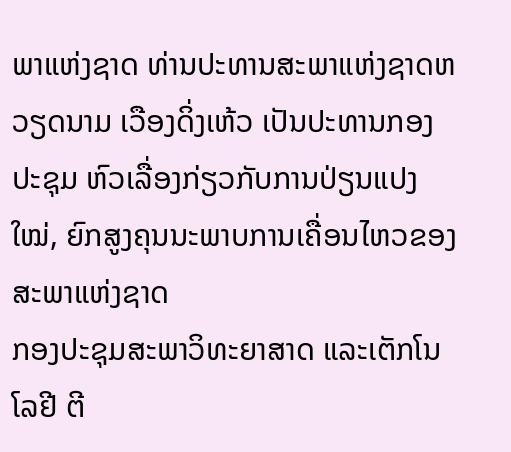ພາແຫ່ງຊາດ ທ່ານປະທານສະພາແຫ່ງຊາດຫວຽດນາມ ເວືອງດິ່ງເຫ້ວ ເປັນປະທານກອງປະຊຸມ ຫົວເລື່ອງກ່ຽວກັບການປ່ຽນແປງໃໝ່, ຍົກສູງຄຸນນະພາບການເຄື່ອນໄຫວຂອງສະພາແຫ່ງຊາດ
ກອງປະຊຸມສະພາວິທະຍາສາດ ແລະເຕັກໂນໂລຢີ ຕີ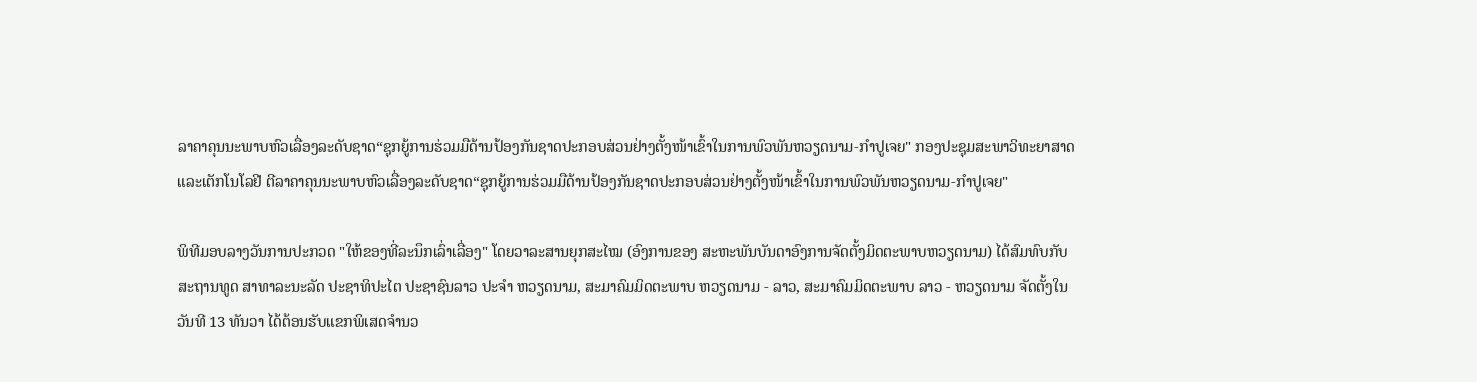ລາຄາຄຸນນະພາບຫົວເລື່ອງລະດັບຊາດ“ຊຸກຍູ້ການຮ່ວມມືດ້ານປ້ອງກັນຊາດປະກອບສ່ວນຢ່າງຕັ້ງໜ້າເຂົ້າໃນການພົວພັນຫວຽດນາມ-ກໍາປູເຈຍ" ກອງປະຊຸມສະພາວິທະຍາສາດ ແລະເຕັກໂນໂລຢີ ຕີລາຄາຄຸນນະພາບຫົວເລື່ອງລະດັບຊາດ“ຊຸກຍູ້ການຮ່ວມມືດ້ານປ້ອງກັນຊາດປະກອບສ່ວນຢ່າງຕັ້ງໜ້າເຂົ້າໃນການພົວພັນຫວຽດນາມ-ກໍາປູເຈຍ"

ພິທີມອບລາງວັນການປະກວດ "ໃຫ້ຂອງທີ່ລະນຶກເລົ່າເລື່ອງ" ໂດຍວາລະສານຍຸກສະໄໝ (ອົງການຂອງ ສະຫະພັນບັນດາອົງການຈັດຕັ້ງມິດຕະພາບຫວຽດນາມ) ໄດ້ສົມທົບກັບສະຖານທູດ ສາທາລະນະລັດ ປະຊາທິປະໄຕ ປະຊາຊົນລາວ ປະຈຳ ຫວຽດນາມ, ສະມາຄົມມິດຕະພາບ ຫວຽດນາມ - ລາວ, ສະມາຄົມມິດຕະພາບ ລາວ - ຫວຽດນາມ ຈັດຕັ້ງໃນວັນທີ 13 ທັນວາ ໄດ້ຕ້ອນຮັບແຂກພິເສດຈຳນວ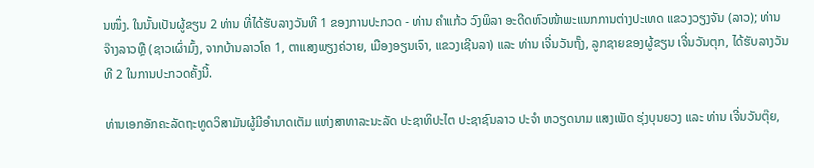ນໜຶ່ງ. ໃນນັ້ນເປັນຜູ້ຂຽນ 2 ທ່ານ ທີ່ໄດ້ຮັບລາງວັນທີ 1 ຂອງການປະກວດ - ທ່ານ ຄໍາແກ້ວ ວົງພິລາ ອະດີດຫົວໜ້າພະແນກການຕ່າງປະເທດ ແຂວງວຽງຈັນ (ລາວ); ທ່ານ ຈ໊າງລາວຫຼື (ຊາວເຜົ່າມົ້ງ, ຈາກບ້ານລາວໂຄ 1, ຕາແສງພຽງຄ່ວາຍ, ເມືອງອຽນເຈົາ, ແຂວງເຊີນລາ) ແລະ ທ່ານ ເຈີ່ນວັນຖັ໊ງ, ລູກຊາຍຂອງຜູ້ຂຽນ ເຈີ່ນວັນຕຸກ, ໄດ້ຮັບລາງວັນທີ 2 ໃນການປະກວດຄັ້ງນີ້.

ທ່ານເອກອັກຄະລັດຖະທູດວິສາມັນຜູ້ມີອຳນາດເຕັມ ແຫ່ງສາທາລະນະລັດ ປະຊາທິປະໄຕ ປະຊາຊົນລາວ ປະຈຳ ຫວຽດນາມ ແສງເພັດ ຮຸ່ງບຸນຍວງ ແລະ ທ່ານ ເຈີ່ນວັນຕຸ໊ຍ,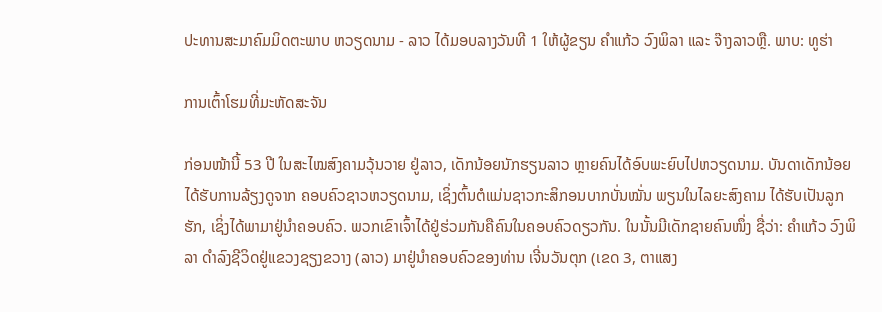ປະທານສະມາຄົມມິດຕະພາບ ຫວຽດນາມ - ລາວ ໄດ້ມອບລາງວັນທີ 1 ໃຫ້ຜູ້ຂຽນ ຄຳແກ້ວ ວົງພິລາ ແລະ ຈ໊າງລາວຫຼື. ພາບ: ທູຮ່າ

ການເຕົ້າໂຮມທີ່ມະຫັດສະຈັນ

ກ່ອນໜ້ານີ້ 53 ປີ ໃນສະໄໝສົງຄາມວຸ້ນວາຍ ຢູ່ລາວ, ເດັກນ້ອຍນັກຮຽນລາວ ຫຼາຍຄົນໄດ້ອົບພະຍົບໄປຫວຽດນາມ. ບັນດາເດັກນ້ອຍໄດ້ຮັບການລ້ຽງດູຈາກ ຄອບຄົວຊາວຫວຽດນາມ, ເຊິ່ງຕົ້ນຕໍແມ່ນຊາວກະສິກອນບາກບັ່ນໝັ່ນ ພຽນໃນໄລຍະສົງຄາມ ໄດ້ຮັບເປັນລູກຮັກ, ເຊິ່ງໄດ້ພາມາຢູ່ນຳຄອບຄົວ. ພວກເຂົາເຈົ້າໄດ້ຢູ່ຮ່ວມກັນຄືຄົນໃນຄອບຄົວດຽວກັນ. ໃນນັ້ນມີເດັກຊາຍຄົນໜຶ່ງ ຊື່ວ່າ: ຄຳແກ້ວ ວົງພິລາ ດຳລົງຊີວິດຢູ່ແຂວງຊຽງຂວາງ (ລາວ) ມາຢູ່ນຳຄອບຄົວຂອງທ່ານ ເຈີ່ນວັນຕຸກ (ເຂດ 3, ຕາແສງ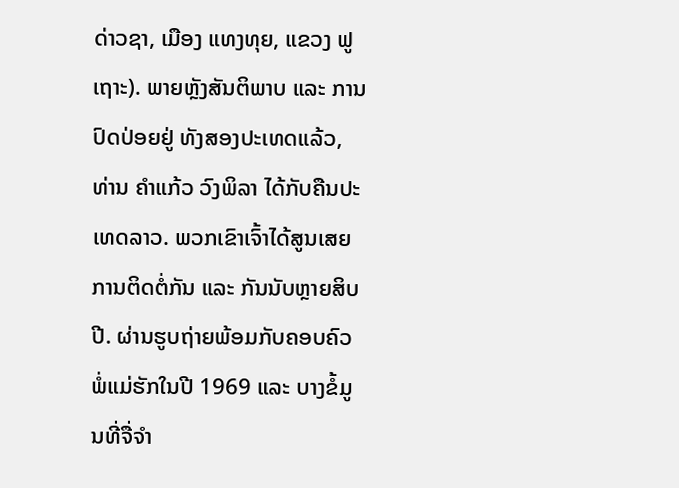ດ່າວຊາ, ເມືອງ ແທງທຸຍ, ແຂວງ ຟູເຖາະ). ພາຍຫຼັງສັນຕິພາບ ແລະ ການປົດປ່ອຍຢູ່ ທັງສອງປະເທດແລ້ວ, ທ່ານ ຄໍາແກ້ວ ວົງພິລາ ໄດ້ກັບຄືນປະເທດລາວ. ພວກເຂົາເຈົ້າໄດ້ສູນເສຍການຕິດຕໍ່ກັນ ແລະ ກັນນັບຫຼາຍສິບປີ. ຜ່ານຮູບຖ່າຍພ້ອມກັບຄອບຄົວພໍ່ແມ່ຮັກໃນປີ 1969 ແລະ ບາງຂໍ້ມູນທີ່ຈື່ຈໍາ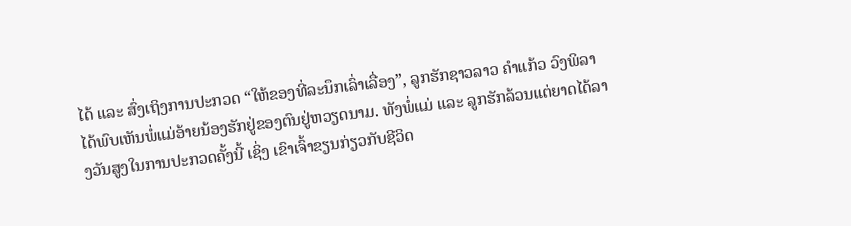ໄດ້ ແລະ ສົ່ງເຖິງການປະກວດ “ໃຫ້ຂອງທີ່ລະນຶກເລົ່າເລື່ອງ”, ລູກຮັກຊາວລາວ ຄໍາແກ້ວ ວົງພິລາ ໄດ້ພົບເຫັນພໍ່ແມ່ອ້າຍນ້ອງຮັກຢູ່ຂອງຕົນຢູ່ຫວຽດນາມ. ທັງພໍ່ແມ່ ແລະ ລູກຮັກລ້ວນແຕ່ຍາດໄດ້ລາງວັນສູງໃນການປະກວດຄັ້ງນີ້ ເຊິ່ງ ເຂົາເຈົ້າຂຽນກ່ຽວກັບຊີວິດ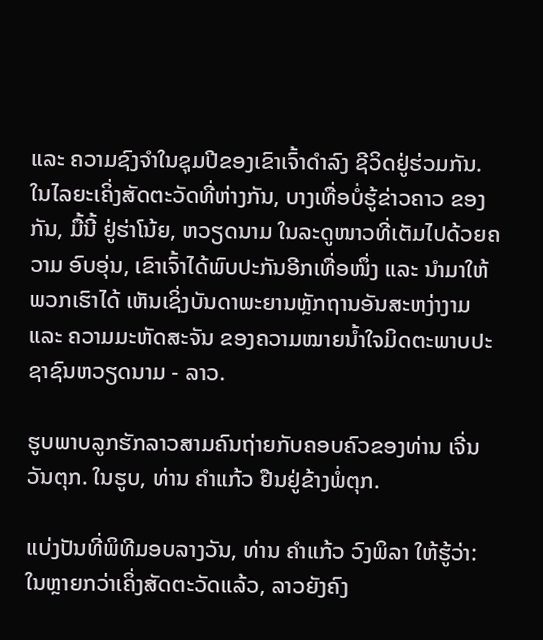ແລະ ຄວາມຊົງຈຳໃນຊຸມປີຂອງເຂົາເຈົ້າດໍາລົງ ຊີວິດຢູ່ຮ່ວມກັນ. ໃນໄລຍະເຄິ່ງສັດຕະວັດທີ່ຫ່າງກັນ, ບາງເທື່ອບໍ່ຮູ້ຂ່າວຄາວ ຂອງກັນ, ມື້ນີ້ ຢູ່ຮ່າໂນ້ຍ, ຫວຽດນາມ ໃນລະດູໜາວທີ່ເຕັມໄປດ້ວຍຄວາມ ອົບອຸ່ນ, ເຂົາເຈົ້າໄດ້ພົບປະກັນອີກເທື່ອໜຶ່ງ ແລະ ນຳມາໃຫ້ພວກເຮົາໄດ້ ເຫັນເຊິ່ງບັນດາພະຍານຫຼັກຖານອັນສະຫງ່າງາມ ແລະ ຄວາມມະຫັດສະຈັນ ຂອງຄວາມໝາຍນໍ້າໃຈມິດຕະພາບປະຊາຊົນຫວຽດນາມ - ລາວ.

ຮູບພາບລູກຮັກລາວສາມຄົນຖ່າຍກັບຄອບຄົວຂອງທ່ານ ເຈີ່ນວັນຕຸກ. ໃນຮູບ, ທ່ານ ຄຳແກ້ວ ຢືນຢູ່ຂ້າງພໍ່ຕຸກ.

ແບ່ງປັນທີ່ພິທີມອບລາງວັນ, ທ່ານ ຄຳແກ້ວ ວົງພິລາ ໃຫ້ຮູ້ວ່າ: ໃນຫຼາຍກວ່າເຄິ່ງສັດຕະວັດແລ້ວ, ລາວຍັງຄົງ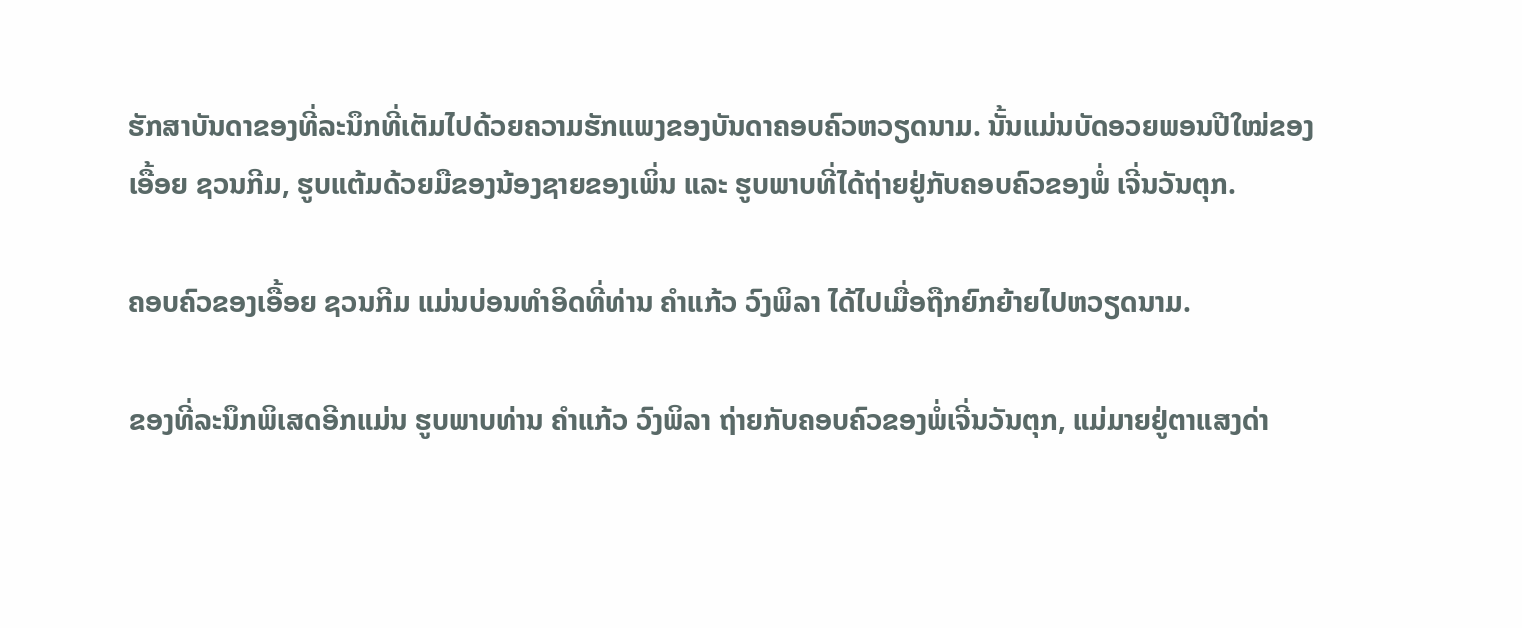ຮັກສາບັນດາຂອງທີ່ລະນຶກທີ່ເຕັມໄປດ້ວຍຄວາມຮັກແພງຂອງບັນດາຄອບຄົວຫວຽດນາມ. ນັ້ນແມ່ນບັດອວຍພອນປີໃໝ່ຂອງເອື້ອຍ ຊວນກີມ, ຮູບແຕ້ມດ້ວຍມືຂອງນ້ອງຊາຍຂອງເພິ່ນ ແລະ ຮູບພາບທີ່ໄດ້ຖ່າຍຢູ່ກັບຄອບຄົວຂອງພໍ່ ເຈີ່ນວັນຕຸກ.

ຄອບຄົວຂອງເອື້ອຍ ຊວນກີມ ແມ່ນບ່ອນທຳອິດທີ່ທ່ານ ຄຳແກ້ວ ວົງພິລາ ໄດ້ໄປເມື່ອຖືກຍົກຍ້າຍໄປຫວຽດນາມ.

ຂອງທີ່ລະນຶກພິເສດອີກແມ່ນ ຮູບພາບທ່ານ ຄຳແກ້ວ ວົງພິລາ ຖ່າຍກັບຄອບຄົວຂອງພໍ່ເຈີ່ນວັນຕຸກ, ແມ່ມາຍຢູ່ຕາແສງດ່າ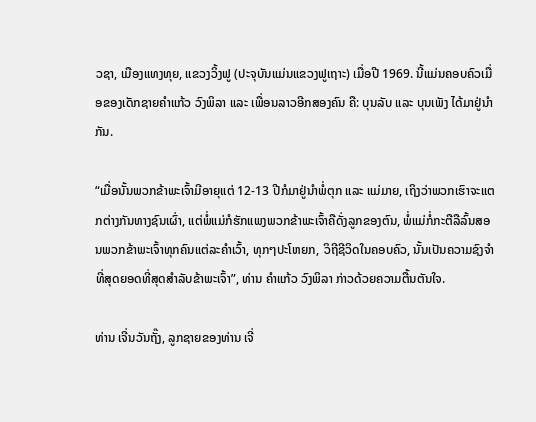ວຊາ, ເມືອງແທງທຸຍ, ແຂວງວິ້ງຟູ (ປະຈຸບັນແມ່ນແຂວງຟູເຖາະ) ເມື່ອປີ 1969. ນີ້ແມ່ນຄອບຄົວເມື່ອຂອງເດັກຊາຍຄຳແກ້ວ ວົງພິລາ ແລະ ເພື່ອນລາວອີກສອງຄົນ ຄື: ບຸນລັບ ແລະ ບຸນເພັງ ໄດ້ມາຢູ່ນໍາກັນ.

“ເມື່ອນັ້ນພວກຂ້າພະເຈົ້າມີອາຍຸແຕ່ 12-13 ປີກໍມາຢູ່ນຳພໍ່ຕຸກ ແລະ ແມ່ມາຍ, ເຖິງວ່າພວກເຮົາຈະແຕກຕ່າງກັນທາງຊົນເຜົ່າ, ແຕ່ພໍ່ແມ່ກໍຮັກແພງພວກຂ້າພະເຈົ້າຄືດັ່ງລູກຂອງຕົນ, ພໍ່ແມ່ກໍ່ກະຕືລືລົ້ນສອນພວກຂ້າພະເຈົ້າທຸກຄົນແຕ່ລະຄໍາເວົ້າ, ທຸກໆປະໂຫຍກ, ວິຖີຊີວິດໃນຄອບຄົວ, ນັ້ນເປັນຄວາມຊົງຈໍາທີ່ສຸດຍອດທີ່ສຸດສໍາລັບຂ້າພະເຈົ້າ”, ທ່ານ ຄໍາແກ້ວ ວົງພິລາ ກ່າວດ້ວຍຄວາມຕື້ນຕັນໃຈ.

ທ່ານ ເຈີ່ນວັນຖັ໊ງ, ລູກຊາຍຂອງທ່ານ ເຈີ່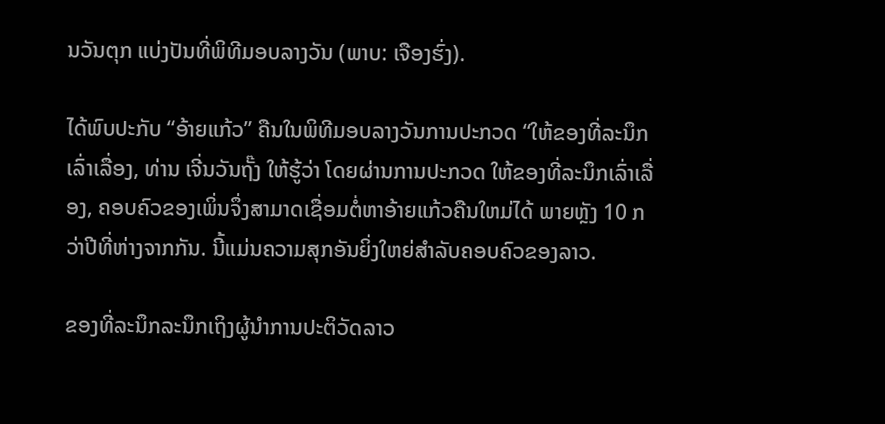ນວັນຕຸກ ແບ່ງປັນທີ່ພິທີມອບລາງວັນ (ພາບ: ເຈືອງຮົ່ງ).

ໄດ້ພົບປະກັບ “ອ້າຍແກ້ວ” ຄືນໃນພິທີມອບລາງວັນການປະກວດ “ໃຫ້ຂອງທີ່ລະນຶກເລົ່າເລື່ອງ, ທ່ານ ເຈີ່ນວັນຖັ໊ງ ໃຫ້ຮູ້ວ່າ ໂດຍຜ່ານການປະກວດ ໃຫ້ຂອງທີ່ລະນຶກເລົ່າເລື່ອງ, ຄອບຄົວຂອງເພິ່ນຈຶ່ງສາມາດເຊື່ອມຕໍ່ຫາອ້າຍແກ້ວຄືນໃຫມ່ໄດ້ ພາຍຫຼັງ 10 ກວ່າປີທີ່ຫ່າງຈາກກັນ. ນີ້ແມ່ນຄວາມສຸກອັນຍິ່ງໃຫຍ່ສໍາລັບຄອບຄົວຂອງລາວ.

ຂອງທີ່ລະນຶກລະນຶກເຖິງຜູ້ນຳການປະຕິວັດລາວ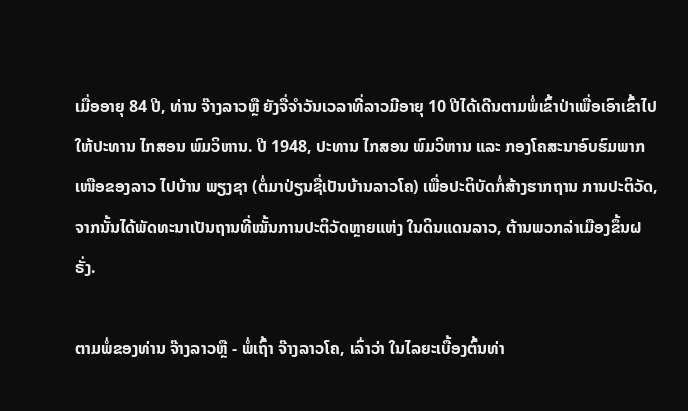ເມື່ອອາຍຸ 84 ປີ, ທ່ານ ຈ໊າງລາວຫຼື ຍັງຈື່ຈຳວັນເວລາທີ່ລາວມີອາຍຸ 10 ປີໄດ້ເດີນຕາມພໍ່ເຂົ້າປ່າເພື່ອເອົາເຂົ້າໄປໃຫ້ປະທານ ໄກສອນ ພົມວິຫານ. ປີ 1948, ປະທານ ໄກສອນ ພົມວິຫານ ແລະ ກອງໂຄສະນາອົບຮົມພາກເໜືອຂອງລາວ ໄປບ້ານ ພຽງຊາ (ຕໍ່ມາປ່ຽນຊື່ເປັນບ້ານລາວໂຄ) ເພື່ອປະຕິບັດກໍ່ສ້າງຮາກຖານ ການປະຕິວັດ, ຈາກນັ້ນໄດ້ພັດທະນາເປັນຖານທີ່ໝັ້ນການປະຕິວັດຫຼາຍແຫ່ງ ໃນດິນແດນລາວ, ຕ້ານພວກລ່າເມືອງຂຶ້ນຝຣັ່ງ.

ຕາມພໍ່ຂອງທ່ານ ຈ໊າງລາວຫຼື - ພໍ່ເຖົ້າ ຈ໊າງລາວໂຄ, ເລົ່າວ່າ ໃນໄລຍະເບື້ອງຕົ້ນທ່າ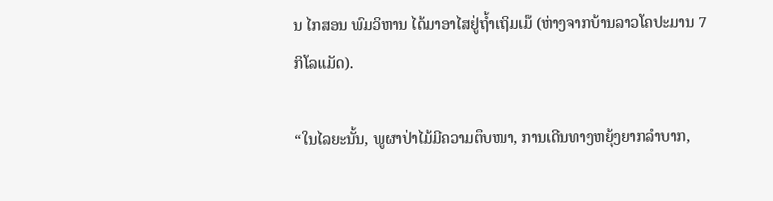ນ ໄກສອນ ພົມວິຫານ ໄດ້ມາອາໄສຢູ່ຖ້ຳເຖິມເມ໊ (ຫ່າງຈາກບ້ານລາວໂຄປະມານ 7 ກິໂລແມັດ).

“ໃນໄລຍະນັ້ນ, ພູຜາປ່າໄມ້ມີຄວາມຕຶບໜາ, ການເດີນທາງຫຍຸ້ງຍາກລຳບາກ,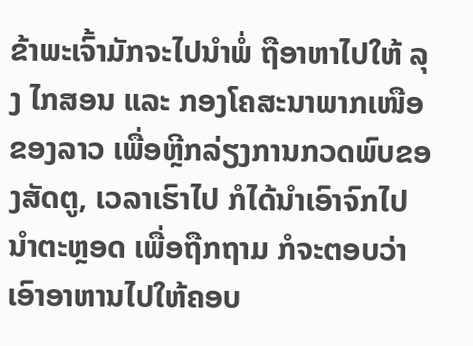ຂ້າພະເຈົ້າມັກຈະໄປນຳພໍ່ ຖືອາຫາໄປໃຫ້ ລຸງ ໄກສອນ ແລະ ກອງໂຄສະນາພາກເໜືອຂອງລາວ ເພື່ອຫຼີກລ່ຽງການກວດພົບຂອງສັດຕູ, ເວລາເຮົາໄປ ກໍໄດ້ນຳເອົາຈົກໄປນຳຕະຫຼອດ ເພື່ອຖືກຖາມ ກໍຈະຕອບວ່າ ເອົາອາຫານໄປໃຫ້ຄອບ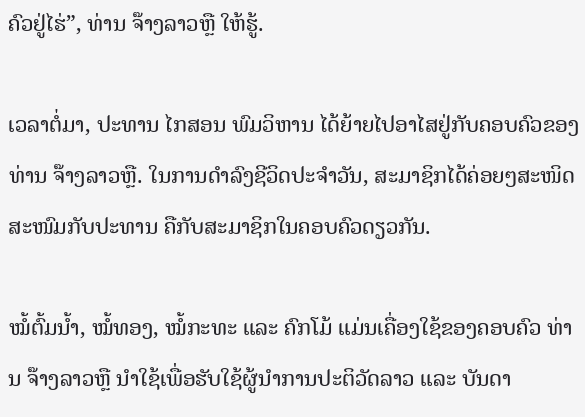ຄົວຢູ່ໄຮ່”, ທ່ານ ຈ໊າງລາວຫຼື ໃຫ້ຮູ້.

ເວລາຕໍ່ມາ, ປະທານ ໄກສອນ ພົມວິຫານ ໄດ້ຍ້າຍໄປອາໄສຢູ່ກັບຄອບຄົວຂອງ ທ່ານ ຈ໊າງລາວຫຼື. ໃນການດໍາລົງຊີວິດປະຈຳວັນ, ສະມາຊິກໄດ້ຄ່ອຍໆສະໜິດສະໜົມກັບປະທານ ຄືກັບສະມາຊິກໃນຄອບຄົວດຽວກັນ.

ໝໍ້ຕົ້ມນ້ຳ, ໝໍ້ທອງ, ໝໍ້ກະທະ ແລະ ຄົກໂມ້ ແມ່ນເຄື່ອງໃຊ້ຂອງຄອບຄົວ ທ່ານ ຈ໊າງລາວຫຼື ນໍາໃຊ້ເພື່ອຮັບໃຊ້ຜູ້ນຳການປະຕິວັດລາວ ແລະ ບັນດາ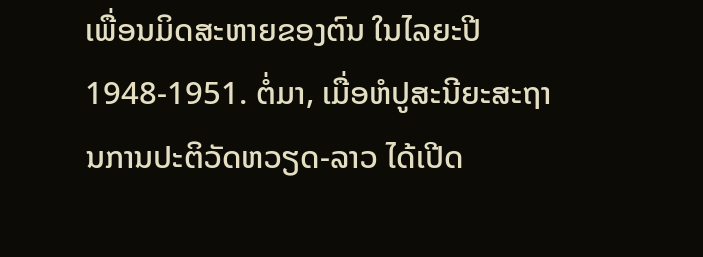ເພື່ອນມິດສະຫາຍຂອງຕົນ ໃນໄລຍະປີ 1948-1951. ຕໍ່ມາ, ເມື່ອຫໍປູສະນີຍະສະຖານການປະຕິວັດຫວຽດ-ລາວ ໄດ້ເປີດ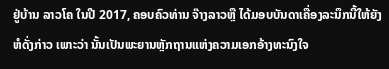ຢູ່ບ້ານ ລາວໂຄ ໃນປີ 2017, ຄອບຄົວທ່ານ ຈ໊າງລາວຫຼື ໄດ້ມອບບັນດາເຄື່ອງລະນຶກນີ້ໃຫ້ຍັງຫໍດັ່ງກ່າວ ເພາະວ່າ ນັ້ນເປັນພະຍານຫຼັກຖານແຫ່ງຄວາມເອກອ້າງທະນົງໃຈ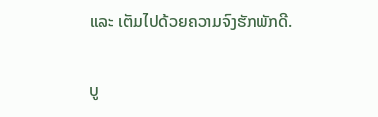ແລະ ເຕັມໄປດ້ວຍຄວາມຈົງຮັກພັກດີ.

ບູ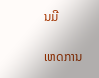ນມີ

ເຫດການ